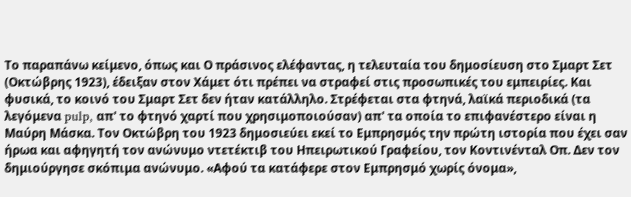Το παραπάνω κείμενο, όπως και Ο πράσινος ελέφαντας, η τελευταία του δημοσίευση στο Σμαρτ Σετ (Οκτώβρης 1923), έδειξαν στον Χάμετ ότι πρέπει να στραφεί στις προσωπικές του εμπειρίες. Και φυσικά, το κοινό του Σμαρτ Σετ δεν ήταν κατάλληλο. Στρέφεται στα φτηνά, λαϊκά περιοδικά (τα λεγόμενα pulp, απ' το φτηνό χαρτί που χρησιμοποιούσαν) απ' τα οποία το επιφανέστερο είναι η Μαύρη Μάσκα. Τον Οκτώβρη του 1923 δημοσιεύει εκεί το Εμπρησμός την πρώτη ιστορία που έχει σαν ήρωα και αφηγητή τον ανώνυμο ντετέκτιβ του Ηπειρωτικού Γραφείου, τον Κοντινένταλ Οπ. Δεν τον δημιούργησε σκόπιμα ανώνυμο. «Αφού τα κατάφερε στον Εμπρησμό χωρίς όνομα»,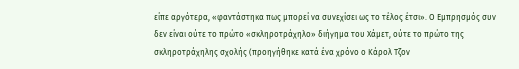είπε αργότερα, «φαντάστηκα πως μπορεί να συνεχίσει ως το τέλος έτσι». Ο Εμπρησμός συν δεν είναι ούτε το πρώτο «σκληροτράχηλο» διήγημα του Χάμετ, ούτε το πρώτο της σκληροτράχηλης σχολής (προηγήθηκε κατά ένα χρόνο ο Κάρολ Τζον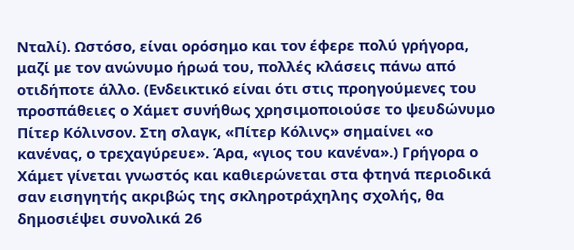Νταλί). Ωστόσο, είναι ορόσημο και τον έφερε πολύ γρήγορα, μαζί με τον ανώνυμο ήρωά του, πολλές κλάσεις πάνω από οτιδήποτε άλλο. (Ενδεικτικό είναι ότι στις προηγούμενες του προσπάθειες ο Χάμετ συνήθως χρησιμοποιούσε το ψευδώνυμο Πίτερ Κόλινσον. Στη σλαγκ, «Πίτερ Κόλινς» σημαίνει «ο κανένας, ο τρεχαγύρευε». Άρα, «γιος του κανένα».) Γρήγορα ο Χάμετ γίνεται γνωστός και καθιερώνεται στα φτηνά περιοδικά σαν εισηγητής ακριβώς της σκληροτράχηλης σχολής, θα δημοσιέψει συνολικά 26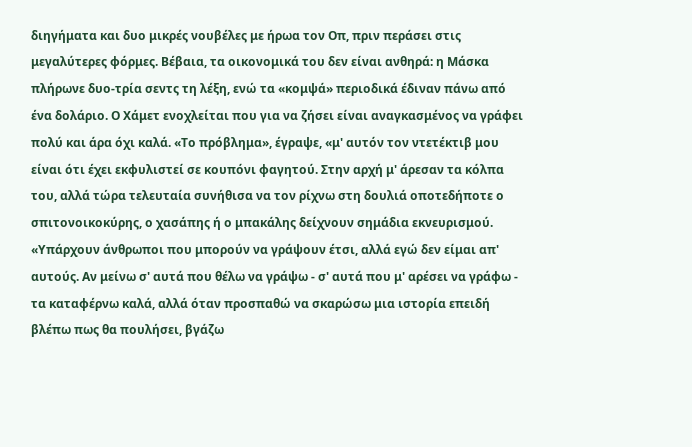διηγήματα και δυο μικρές νουβέλες με ήρωα τον Οπ, πριν περάσει στις μεγαλύτερες φόρμες. Βέβαια, τα οικονομικά του δεν είναι ανθηρά: η Μάσκα πλήρωνε δυο-τρία σεντς τη λέξη, ενώ τα «κομψά» περιοδικά έδιναν πάνω από ένα δολάριο. Ο Χάμετ ενοχλείται που για να ζήσει είναι αναγκασμένος να γράφει πολύ και άρα όχι καλά. «Το πρόβλημα», έγραψε, «μ' αυτόν τον ντετέκτιβ μου είναι ότι έχει εκφυλιστεί σε κουπόνι φαγητού. Στην αρχή μ' άρεσαν τα κόλπα του, αλλά τώρα τελευταία συνήθισα να τον ρίχνω στη δουλιά οποτεδήποτε ο σπιτονοικοκύρης, ο χασάπης ή ο μπακάλης δείχνουν σημάδια εκνευρισμού.
«Υπάρχουν άνθρωποι που μπορούν να γράψουν έτσι, αλλά εγώ δεν είμαι απ' αυτούς. Αν μείνω σ' αυτά που θέλω να γράψω - σ' αυτά που μ' αρέσει να γράφω - τα καταφέρνω καλά, αλλά όταν προσπαθώ να σκαρώσω μια ιστορία επειδή βλέπω πως θα πουλήσει, βγάζω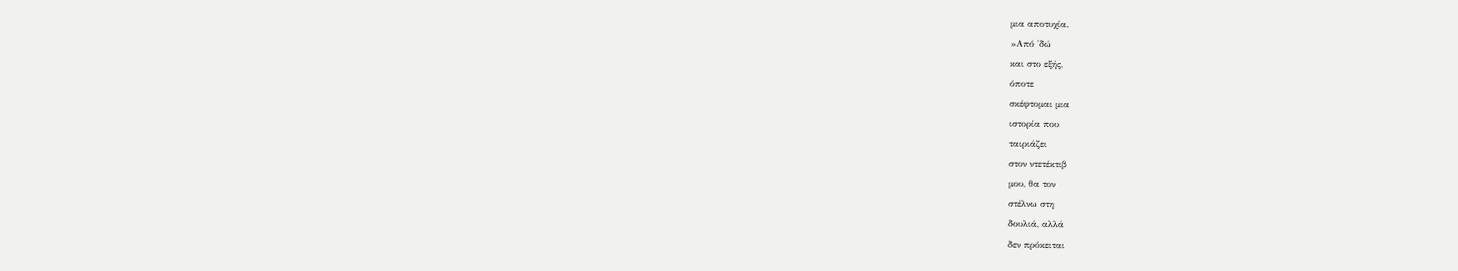μια αποτυχία.
»Από 'δώ
και στο εξής,
όποτε
σκέφτομαι μια
ιστορία που
ταιριάζει
στον ντετέκτιβ
μου, θα τον
στέλνω στη
δουλιά, αλλά
δεν πρόκειται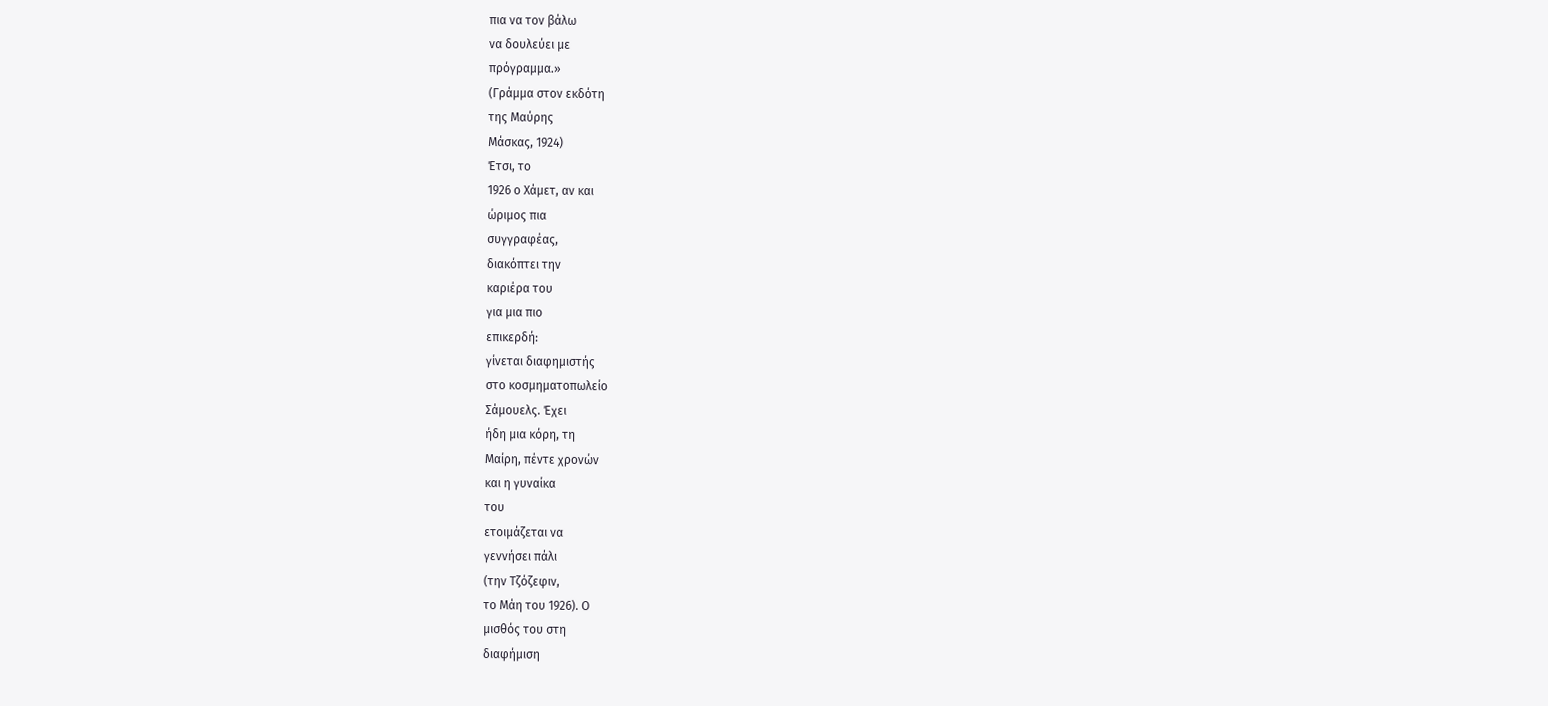πια να τον βάλω
να δουλεύει με
πρόγραμμα.»
(Γράμμα στον εκδότη
της Μαύρης
Μάσκας, 1924)
Έτσι, το
1926 ο Χάμετ, αν και
ώριμος πια
συγγραφέας,
διακόπτει την
καριέρα του
για μια πιο
επικερδή:
γίνεται διαφημιστής
στο κοσμηματοπωλείο
Σάμουελς. Έχει
ήδη μια κόρη, τη
Μαίρη, πέντε χρονών
και η γυναίκα
του
ετοιμάζεται να
γεννήσει πάλι
(την Τζόζεφιν,
το Μάη του 1926). Ο
μισθός του στη
διαφήμιση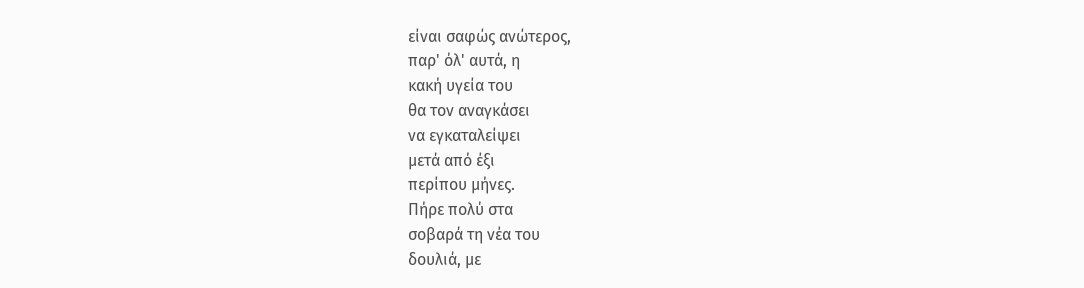είναι σαφώς ανώτερος,
παρ' όλ' αυτά, η
κακή υγεία του
θα τον αναγκάσει
να εγκαταλείψει
μετά από έξι
περίπου μήνες.
Πήρε πολύ στα
σοβαρά τη νέα του
δουλιά, με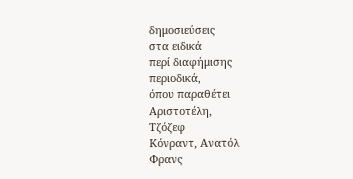δημοσιεύσεις
στα ειδικά
περί διαφήμισης
περιοδικά,
όπου παραθέτει
Αριστοτέλη,
Τζόζεφ
Κόνραντ, Ανατόλ
Φρανς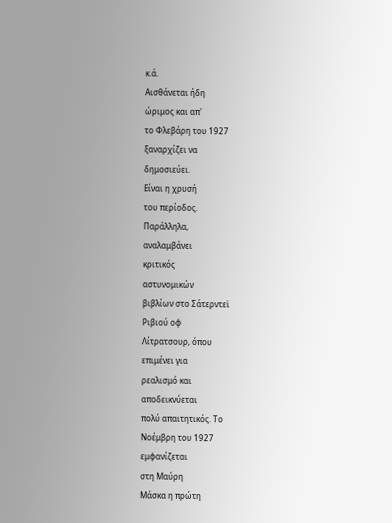κ.ά.
Αισθάνεται ήδη
ώριμος και απ'
το Φλεβάρη του 1927
ξαναρχίζει να
δημοσιεύει.
Είναι η χρυσή
του περίοδος.
Παράλληλα,
αναλαμβάνει
κριτικός
αστυνομικών
βιβλίων στο Σάτερντεϊ
Ριβιού οφ
Λίτρατσουρ, όπου
επιμένει για
ρεαλισμό και
αποδεικνύεται
πολύ απαιτητικός. Το
Νοέμβρη του 1927
εμφανίζεται
στη Μαύρη
Μάσκα η πρώτη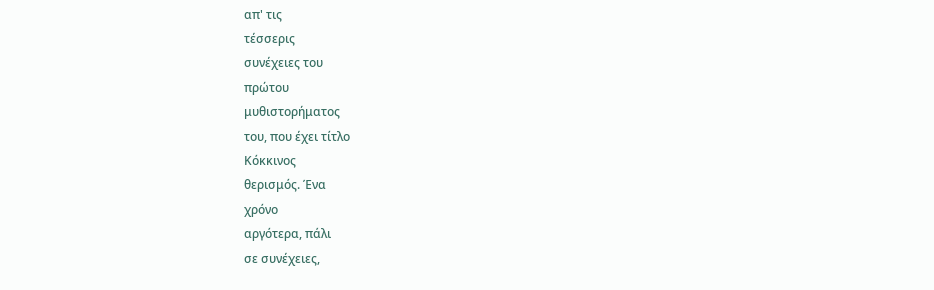απ' τις
τέσσερις
συνέχειες του
πρώτου
μυθιστορήματος
του, που έχει τίτλο
Κόκκινος
θερισμός. Ένα
χρόνο
αργότερα, πάλι
σε συνέχειες,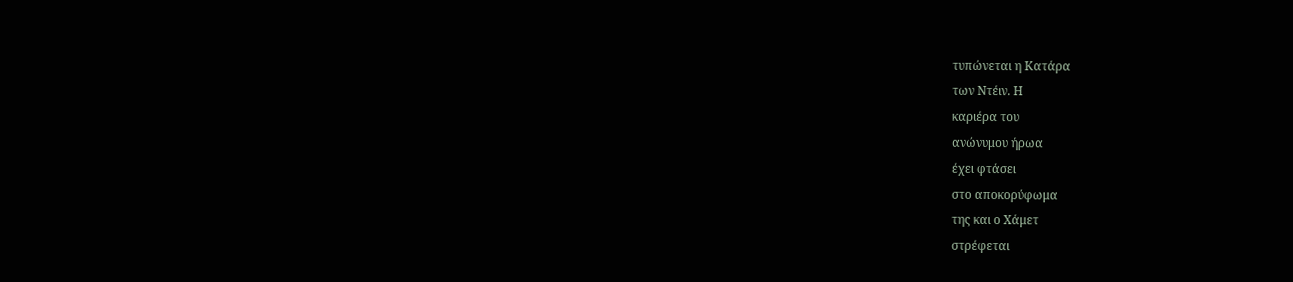τυπώνεται η Κατάρα
των Ντέιν. Η
καριέρα του
ανώνυμου ήρωα
έχει φτάσει
στο αποκορύφωμα
της και ο Χάμετ
στρέφεται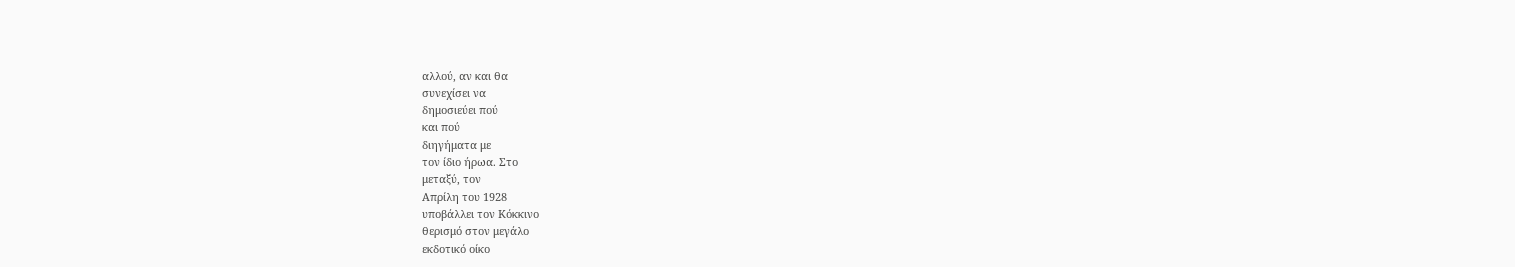αλλού, αν και θα
συνεχίσει να
δημοσιεύει πού
και πού
διηγήματα με
τον ίδιο ήρωα. Στο
μεταξύ, τον
Απρίλη του 1928
υποβάλλει τον Κόκκινο
θερισμό στον μεγάλο
εκδοτικό οίκο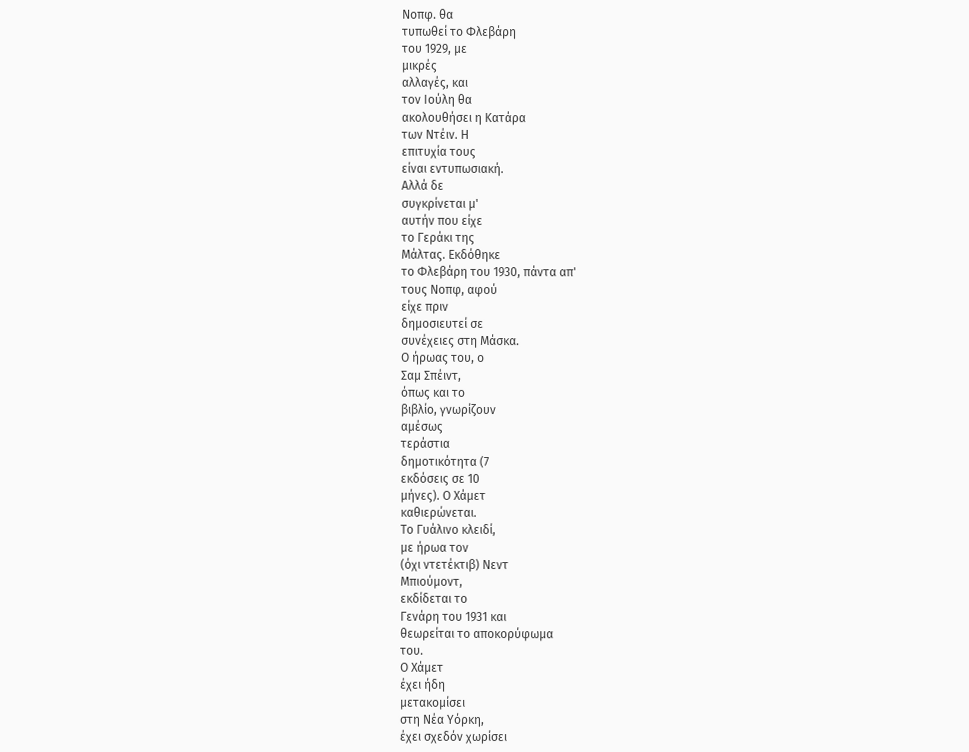Νοπφ. θα
τυπωθεί το Φλεβάρη
του 1929, με
μικρές
αλλαγές, και
τον Ιούλη θα
ακολουθήσει η Κατάρα
των Ντέιν. Η
επιτυχία τους
είναι εντυπωσιακή.
Αλλά δε
συγκρίνεται μ'
αυτήν που είχε
το Γεράκι της
Μάλτας. Εκδόθηκε
το Φλεβάρη του 1930, πάντα απ'
τους Νοπφ, αφού
είχε πριν
δημοσιευτεί σε
συνέχειες στη Μάσκα.
Ο ήρωας του, ο
Σαμ Σπέιντ,
όπως και το
βιβλίο, γνωρίζουν
αμέσως
τεράστια
δημοτικότητα (7
εκδόσεις σε 10
μήνες). Ο Χάμετ
καθιερώνεται.
Το Γυάλινο κλειδί,
με ήρωα τον
(όχι ντετέκτιβ) Νεντ
Μπιούμοντ,
εκδίδεται το
Γενάρη του 1931 και
θεωρείται το αποκορύφωμα
του.
Ο Χάμετ
έχει ήδη
μετακομίσει
στη Νέα Υόρκη,
έχει σχεδόν χωρίσει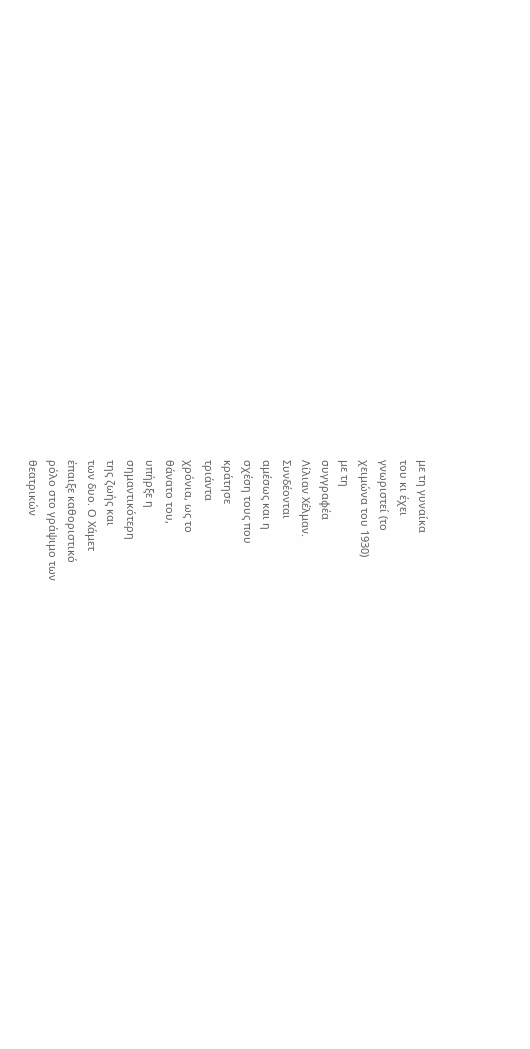με τη γυναίκα
του κι έχει
γνωριστεί (το
χειμώνα του 1930)
με τη
συγγραφέα
Λίλιαν Χέλμαν.
Συνδέονται
αμέσως και η
σχέση τους που
κράτησε
τριάντα
χρόνια, ως το
θάνατο του,
υπήρξε η
σημαντικότερη
της ζωής και
των δυο. Ο Χάμετ
έπαιξε καθοριστικό
ρόλο στο γράψιμο των
θεατρικών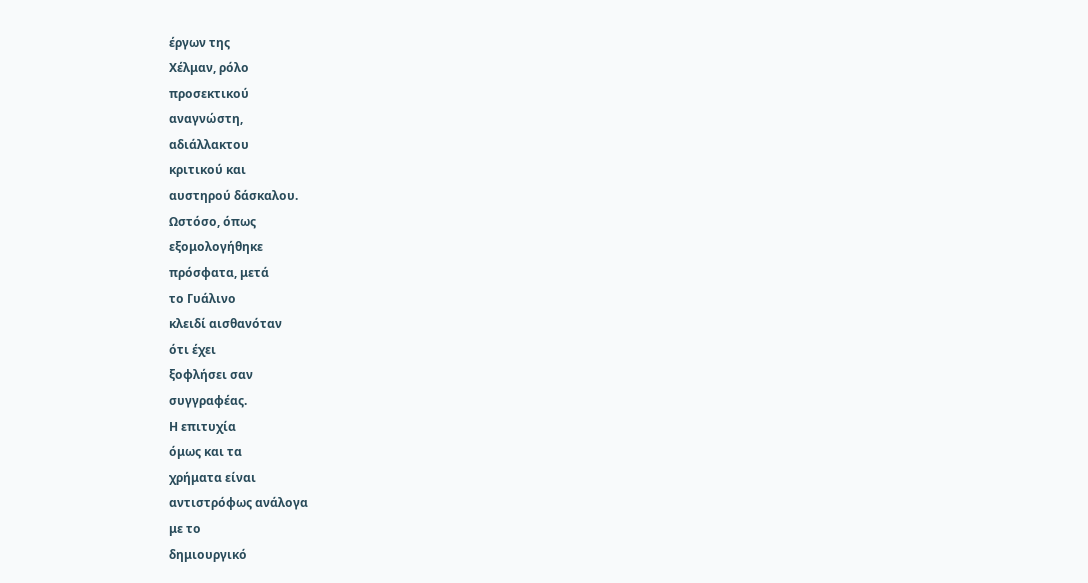έργων της
Χέλμαν, ρόλο
προσεκτικού
αναγνώστη,
αδιάλλακτου
κριτικού και
αυστηρού δάσκαλου.
Ωστόσο, όπως
εξομολογήθηκε
πρόσφατα, μετά
το Γυάλινο
κλειδί αισθανόταν
ότι έχει
ξοφλήσει σαν
συγγραφέας.
Η επιτυχία
όμως και τα
χρήματα είναι
αντιστρόφως ανάλογα
με το
δημιουργικό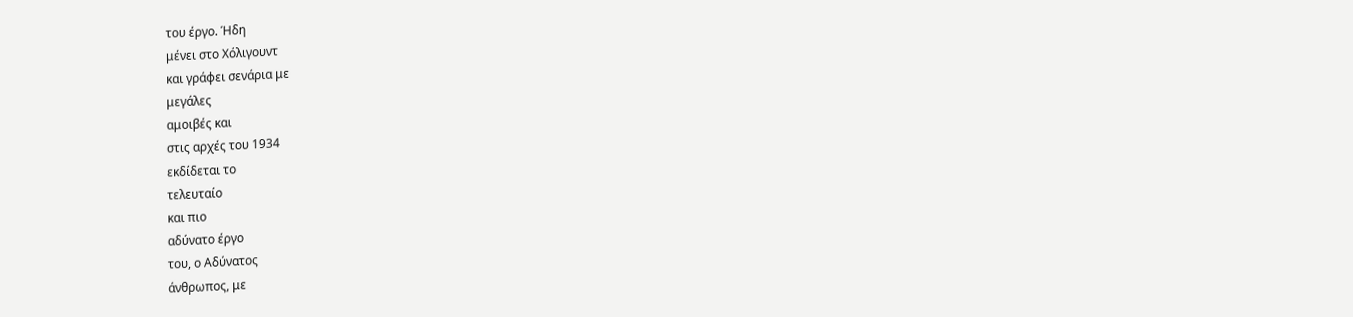του έργο. Ήδη
μένει στο Χόλιγουντ
και γράφει σενάρια με
μεγάλες
αμοιβές και
στις αρχές του 1934
εκδίδεται το
τελευταίο
και πιο
αδύνατο έργο
του, ο Αδύνατος
άνθρωπος, με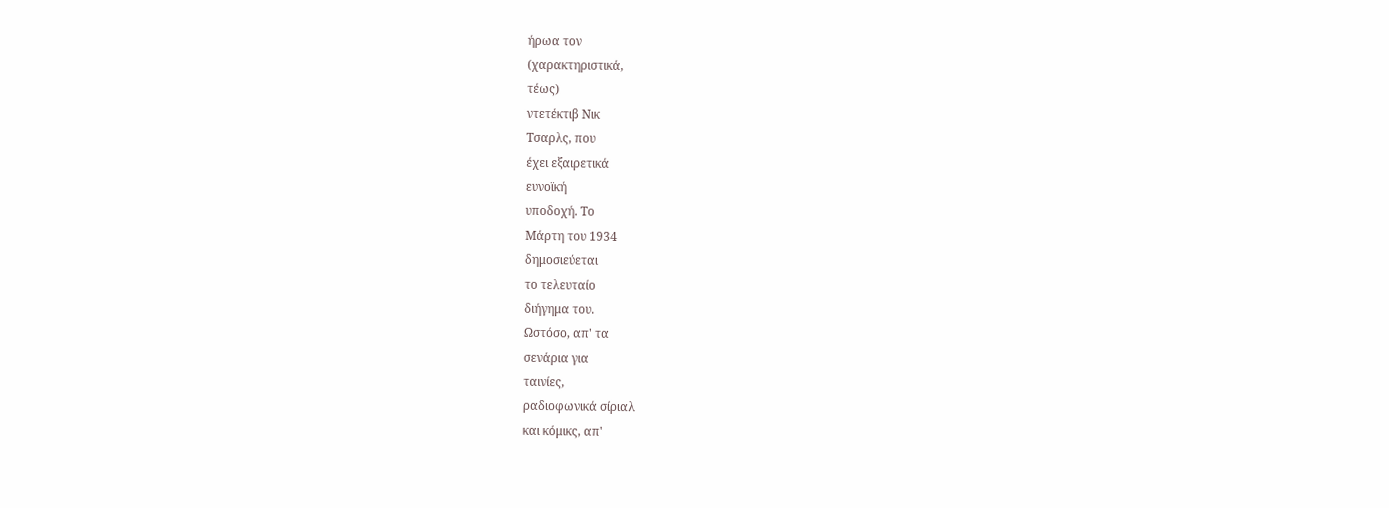ήρωα τον
(χαρακτηριστικά,
τέως)
ντετέκτιβ Νικ
Τσαρλς, που
έχει εξαιρετικά
ευνοϊκή
υποδοχή. Το
Μάρτη του 1934
δημοσιεύεται
το τελευταίο
διήγημα του.
Ωστόσο, απ' τα
σενάρια για
ταινίες,
ραδιοφωνικά σίριαλ
και κόμικς, απ'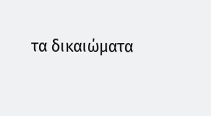τα δικαιώματα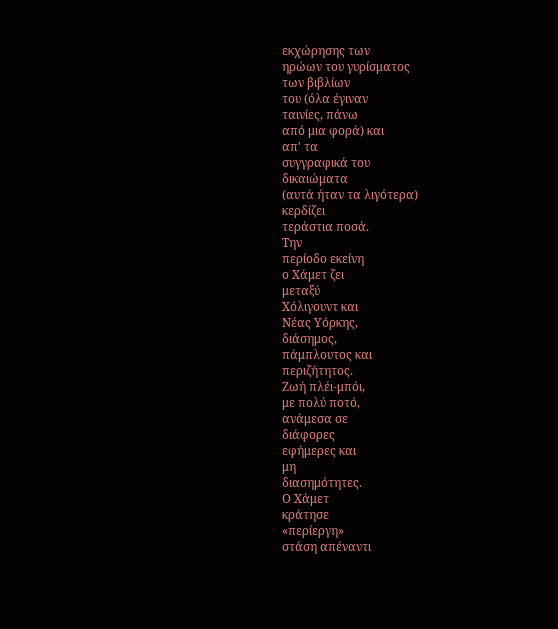εκχώρησης των
ηρώων του γυρίσματος
των βιβλίων
του (όλα έγιναν
ταινίες, πάνω
από μια φορά) και
απ' τα
συγγραφικά του
δικαιώματα
(αυτά ήταν τα λιγότερα)
κερδίζει
τεράστια ποσά.
Την
περίοδο εκείνη
ο Χάμετ ζει
μεταξύ
Χόλιγουντ και
Νέας Υόρκης,
διάσημος,
πάμπλουτος και
περιζήτητος.
Ζωή πλέι-μπόι,
με πολύ ποτό,
ανάμεσα σε
διάφορες
εφήμερες και
μη
διασημότητες.
Ο Χάμετ
κράτησε
«περίεργη»
στάση απέναντι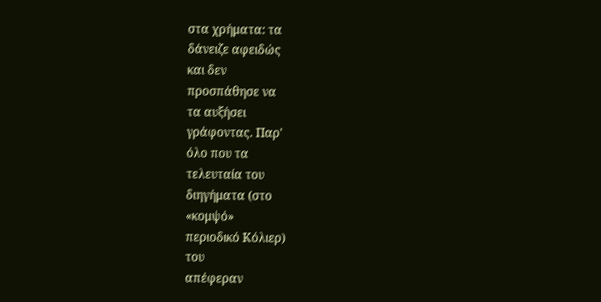στα χρήματα: τα
δάνειζε αφειδώς
και δεν
προσπάθησε να
τα αυξήσει
γράφοντας. Παρ'
όλο που τα
τελευταία του
διηγήματα (στο
«κομψό»
περιοδικό Κόλιερ)
του
απέφεραν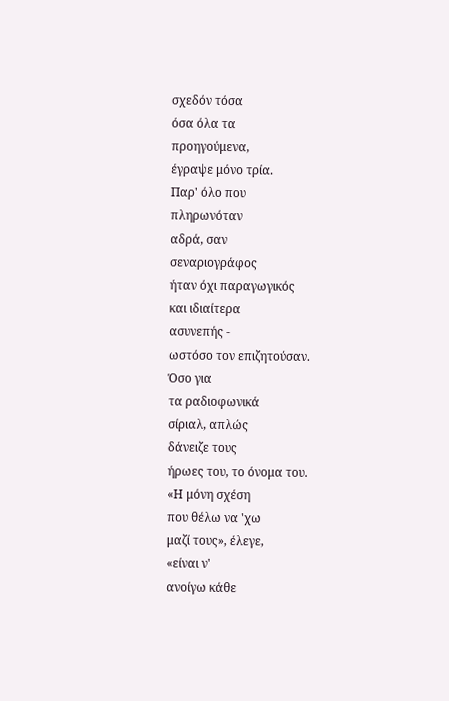σχεδόν τόσα
όσα όλα τα
προηγούμενα,
έγραψε μόνο τρία.
Παρ' όλο που
πληρωνόταν
αδρά, σαν
σεναριογράφος
ήταν όχι παραγωγικός
και ιδιαίτερα
ασυνεπής -
ωστόσο τον επιζητούσαν.
Όσο για
τα ραδιοφωνικά
σίριαλ, απλώς
δάνειζε τους
ήρωες του, το όνομα του.
«Η μόνη σχέση
που θέλω να 'χω
μαζί τους», έλεγε,
«είναι ν'
ανοίγω κάθε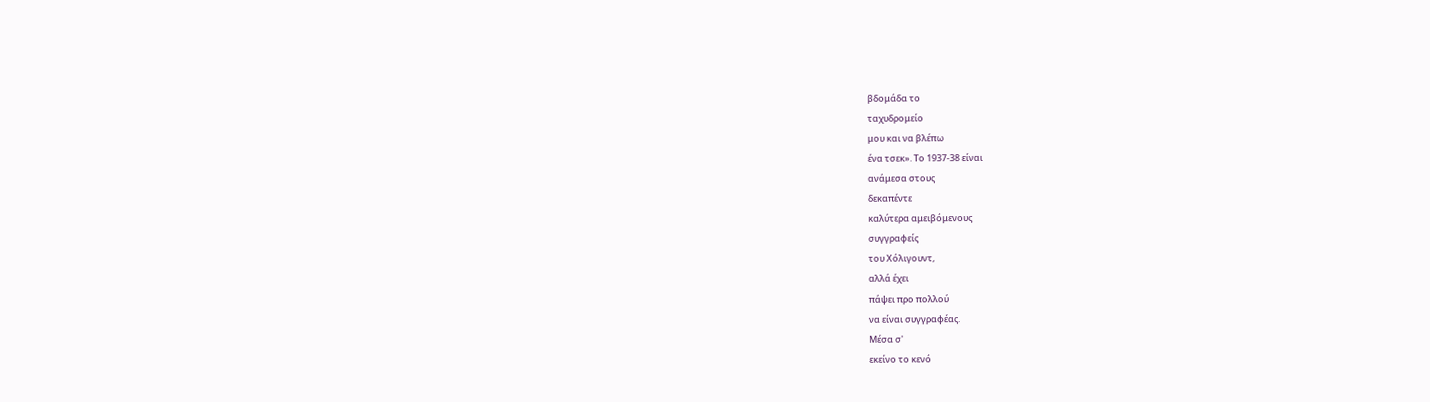βδομάδα το
ταχυδρομείο
μου και να βλέπω
ένα τσεκ». Το 1937-38 είναι
ανάμεσα στους
δεκαπέντε
καλύτερα αμειβόμενους
συγγραφείς
του Χόλιγουντ,
αλλά έχει
πάψει προ πολλού
να είναι συγγραφέας.
Μέσα σ'
εκείνο το κενό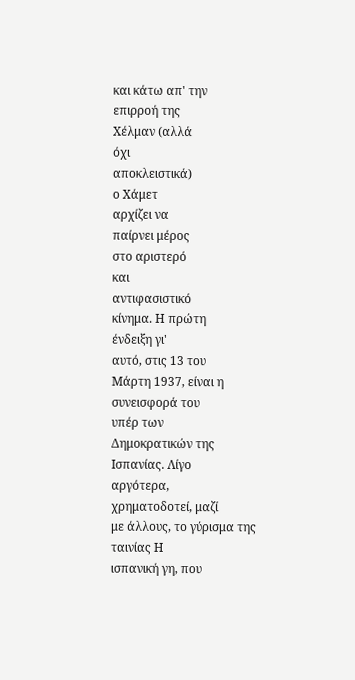και κάτω απ' την
επιρροή της
Χέλμαν (αλλά
όχι
αποκλειστικά)
ο Χάμετ
αρχίζει να
παίρνει μέρος
στο αριστερό
και
αντιφασιστικό
κίνημα. Η πρώτη
ένδειξη γι'
αυτό, στις 13 του
Μάρτη 1937, είναι η
συνεισφορά του
υπέρ των
Δημοκρατικών της
Ισπανίας. Λίγο
αργότερα,
χρηματοδοτεί, μαζί
με άλλους, το γύρισμα της
ταινίας Η
ισπανική γη, που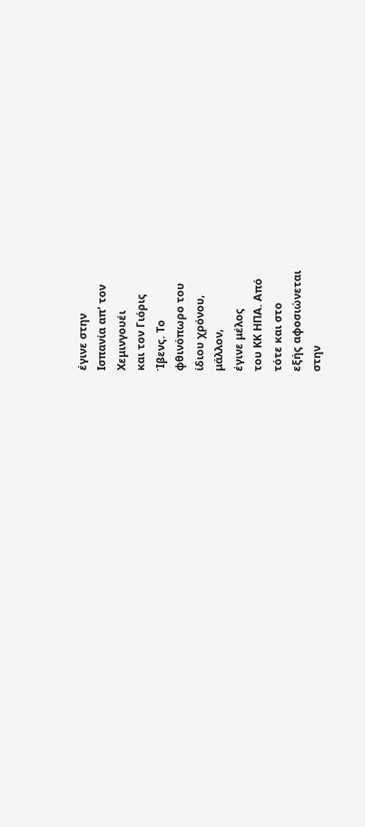έγινε στην
Ισπανία απ' τον
Χεμινγουέι
και τον Γιόρις
Ίβενς. Το
φθινόπωρο του
ίδιου χρόνου,
μάλλον,
έγινε μέλος
του ΚΚ ΗΠΑ. Από
τότε και στο
εξής αφοσιώνεται
στην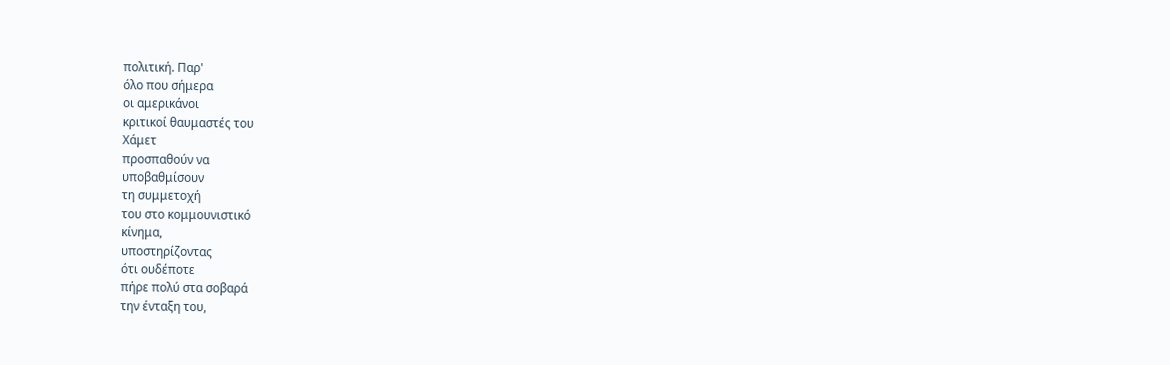πολιτική. Παρ'
όλο που σήμερα
οι αμερικάνοι
κριτικοί θαυμαστές του
Χάμετ
προσπαθούν να
υποβαθμίσουν
τη συμμετοχή
του στο κομμουνιστικό
κίνημα,
υποστηρίζοντας
ότι ουδέποτε
πήρε πολύ στα σοβαρά
την ένταξη του,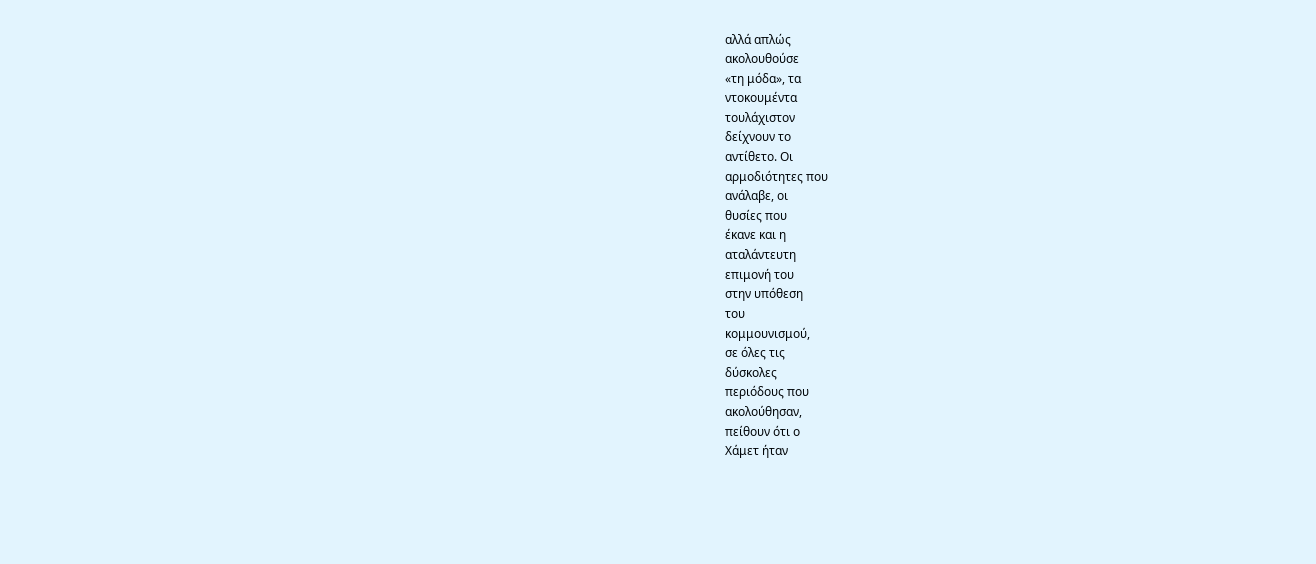αλλά απλώς
ακολουθούσε
«τη μόδα», τα
ντοκουμέντα
τουλάχιστον
δείχνουν το
αντίθετο. Οι
αρμοδιότητες που
ανάλαβε, οι
θυσίες που
έκανε και η
αταλάντευτη
επιμονή του
στην υπόθεση
του
κομμουνισμού,
σε όλες τις
δύσκολες
περιόδους που
ακολούθησαν,
πείθουν ότι ο
Χάμετ ήταν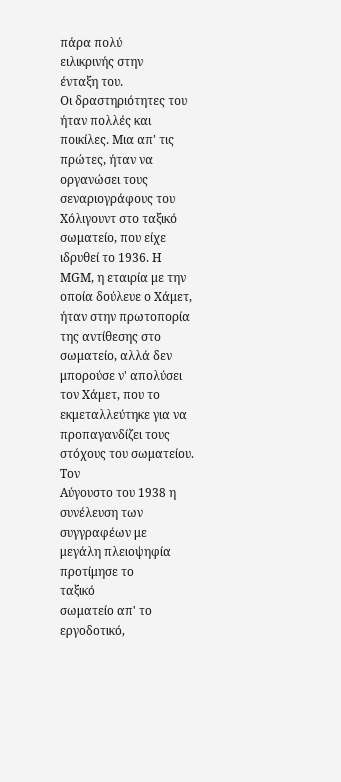πάρα πολύ
ειλικρινής στην
ένταξη του.
Οι δραστηριότητες του ήταν πολλές και ποικίλες. Μια απ' τις πρώτες, ήταν να οργανώσει τους σεναριογράφους του Χόλιγουντ στο ταξικό σωματείο, που είχε ιδρυθεί το 1936. Η ΜGΜ, η εταιρία με την οποία δούλευε ο Χάμετ, ήταν στην πρωτοπορία της αντίθεσης στο σωματείο, αλλά δεν μπορούσε ν' απολύσει τον Χάμετ, που το εκμεταλλεύτηκε για να προπαγανδίζει τους στόχους του σωματείου.
Τον
Αύγουστο του 1938 η
συνέλευση των
συγγραφέων με
μεγάλη πλειοψηφία
προτίμησε το
ταξικό
σωματείο απ' το
εργοδοτικό,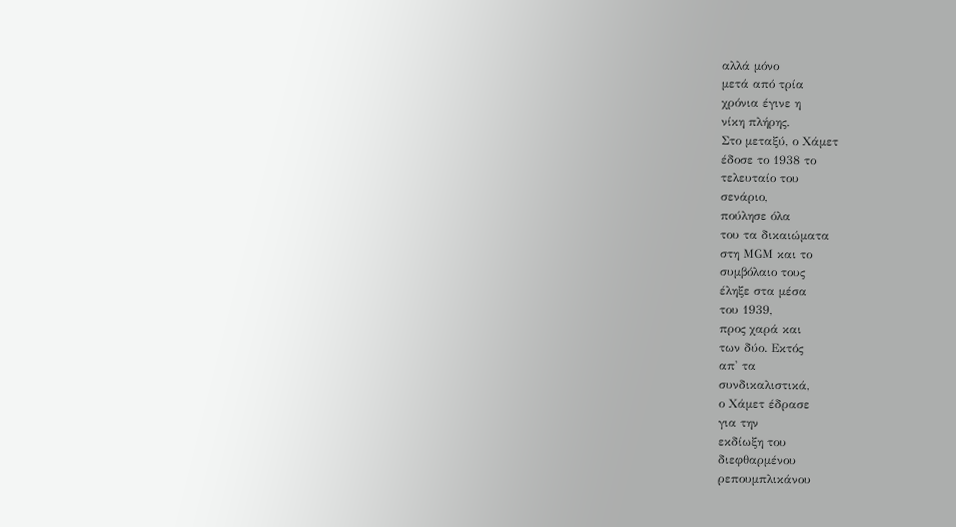αλλά μόνο
μετά από τρία
χρόνια έγινε η
νίκη πλήρης.
Στο μεταξύ, ο Χάμετ
έδοσε το 1938 το
τελευταίο του
σενάριο,
πούλησε όλα
του τα δικαιώματα
στη ΜGΜ και το
συμβόλαιο τους
έληξε στα μέσα
του 1939,
προς χαρά και
των δύο. Εκτός
απ' τα
συνδικαλιστικά,
ο Χάμετ έδρασε
για την
εκδίωξη του
διεφθαρμένου
ρεπουμπλικάνου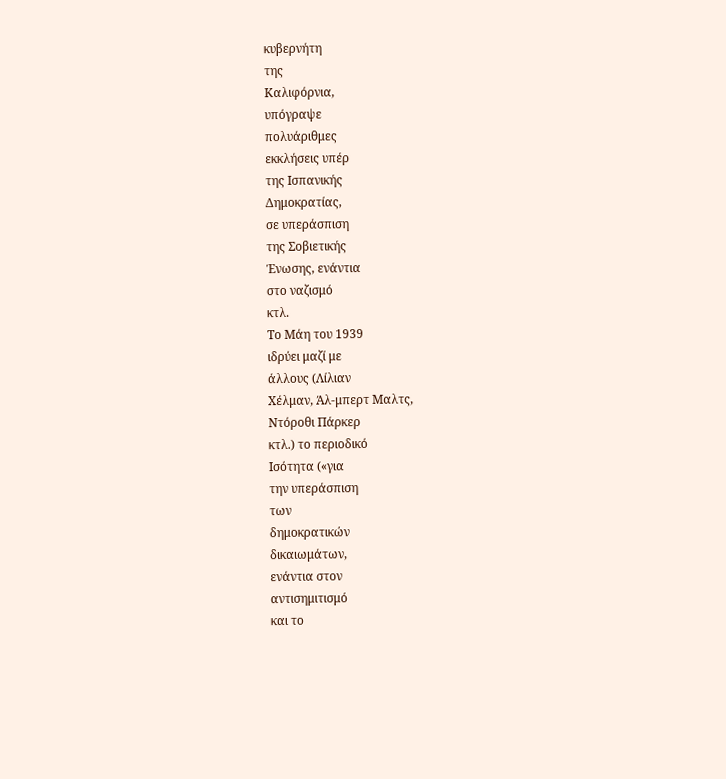κυβερνήτη
της
Καλιφόρνια,
υπόγραψε
πολυάριθμες
εκκλήσεις υπέρ
της Ισπανικής
Δημοκρατίας,
σε υπεράσπιση
της Σοβιετικής
Ένωσης, ενάντια
στο ναζισμό
κτλ.
Το Μάη του 1939
ιδρύει μαζί με
άλλους (Λίλιαν
Χέλμαν, Άλ-μπερτ Μαλτς,
Ντόροθι Πάρκερ
κτλ.) το περιοδικό
Ισότητα («για
την υπεράσπιση
των
δημοκρατικών
δικαιωμάτων,
ενάντια στον
αντισημιτισμό
και το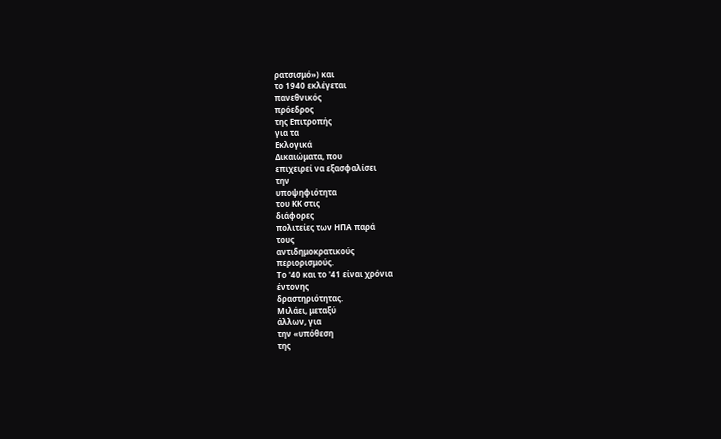ρατσισμό») και
το 1940 εκλέγεται
πανεθνικός
πρόεδρος
της Επιτροπής
για τα
Εκλογικά
Δικαιώματα, που
επιχειρεί να εξασφαλίσει
την
υποψηφιότητα
του ΚΚ στις
διάφορες
πολιτείες των ΗΠΑ παρά
τους
αντιδημοκρατικούς
περιορισμούς.
Το '40 και το '41 είναι χρόνια
έντονης
δραστηριότητας.
Μιλάει, μεταξύ
άλλων, για
την «υπόθεση
της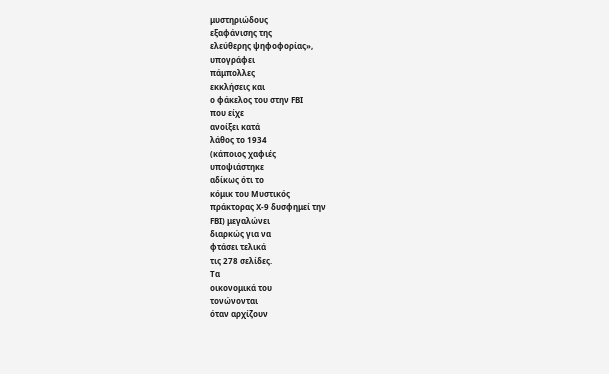μυστηριώδους
εξαφάνισης της
ελεύθερης ψηφοφορίας»,
υπογράφει
πάμπολλες
εκκλήσεις και
ο φάκελος του στην FΒΙ
που είχε
ανοίξει κατά
λάθος το 1934
(κάποιος χαφιές
υποψιάστηκε
αδίκως ότι το
κόμικ του Μυστικός
πράκτορας Χ-9 δυσφημεί την
FΒΙ) μεγαλώνει
διαρκώς για να
φτάσει τελικά
τις 278 σελίδες.
Τα
οικονομικά του
τονώνονται
όταν αρχίζουν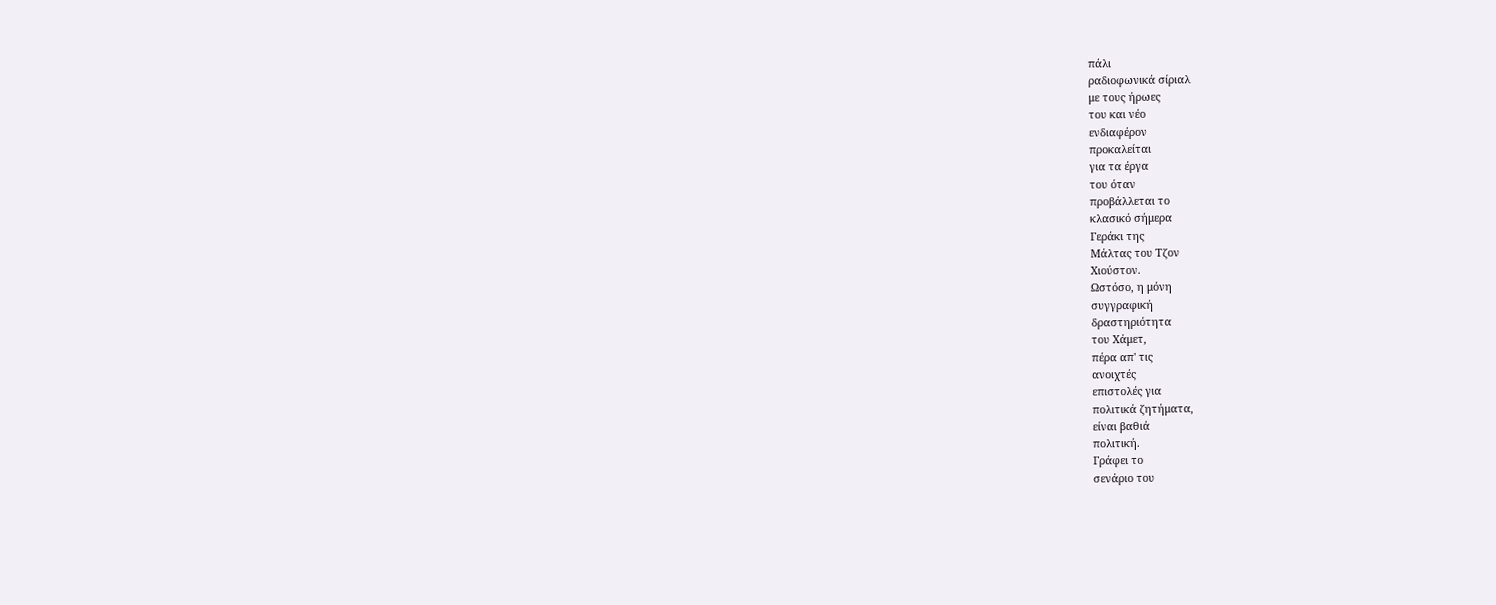πάλι
ραδιοφωνικά σίριαλ
με τους ήρωες
του και νέο
ενδιαφέρον
προκαλείται
για τα έργα
του όταν
προβάλλεται το
κλασικό σήμερα
Γεράκι της
Μάλτας του Τζον
Χιούστον.
Ωστόσο, η μόνη
συγγραφική
δραστηριότητα
του Χάμετ,
πέρα απ' τις
ανοιχτές
επιστολές για
πολιτικά ζητήματα,
είναι βαθιά
πολιτική.
Γράφει το
σενάριο του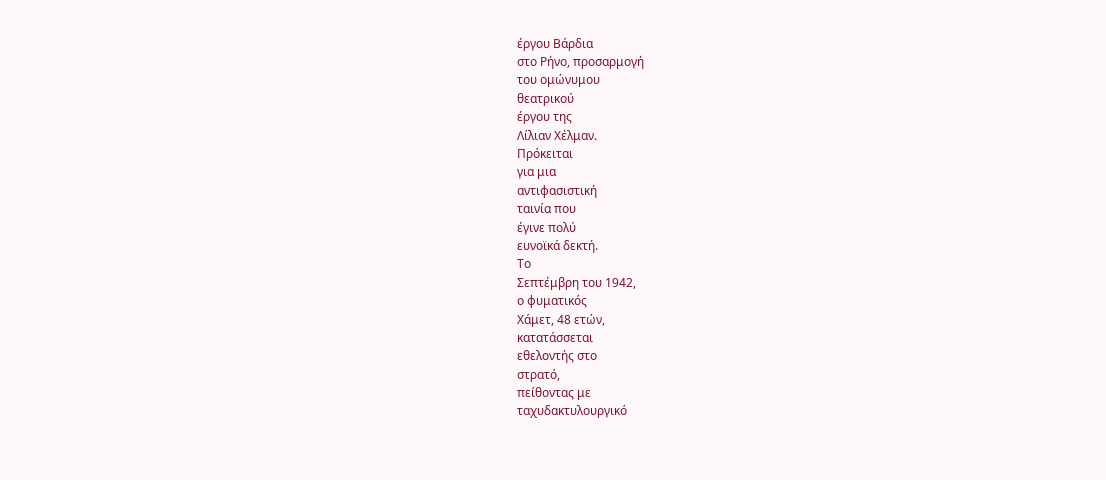έργου Βάρδια
στο Ρήνο, προσαρμογή
του ομώνυμου
θεατρικού
έργου της
Λίλιαν Χέλμαν.
Πρόκειται
για μια
αντιφασιστική
ταινία που
έγινε πολύ
ευνοϊκά δεκτή.
Το
Σεπτέμβρη του 1942,
ο φυματικός
Χάμετ, 48 ετών,
κατατάσσεται
εθελοντής στο
στρατό,
πείθοντας με
ταχυδακτυλουργικό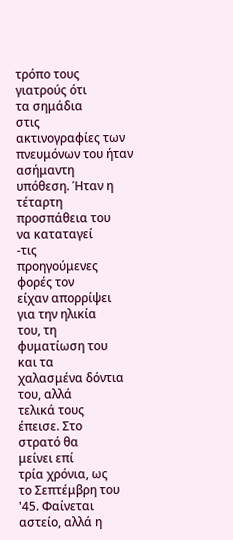τρόπο τους
γιατρούς ότι
τα σημάδια
στις
ακτινογραφίες των
πνευμόνων του ήταν
ασήμαντη
υπόθεση. Ήταν η
τέταρτη
προσπάθεια του
να καταταγεί
-τις
προηγούμενες
φορές τον
είχαν απορρίψει
για την ηλικία
του, τη
φυματίωση του
και τα
χαλασμένα δόντια
του, αλλά
τελικά τους
έπεισε. Στο
στρατό θα
μείνει επί
τρία χρόνια, ως
το Σεπτέμβρη του
'45. Φαίνεται
αστείο, αλλά η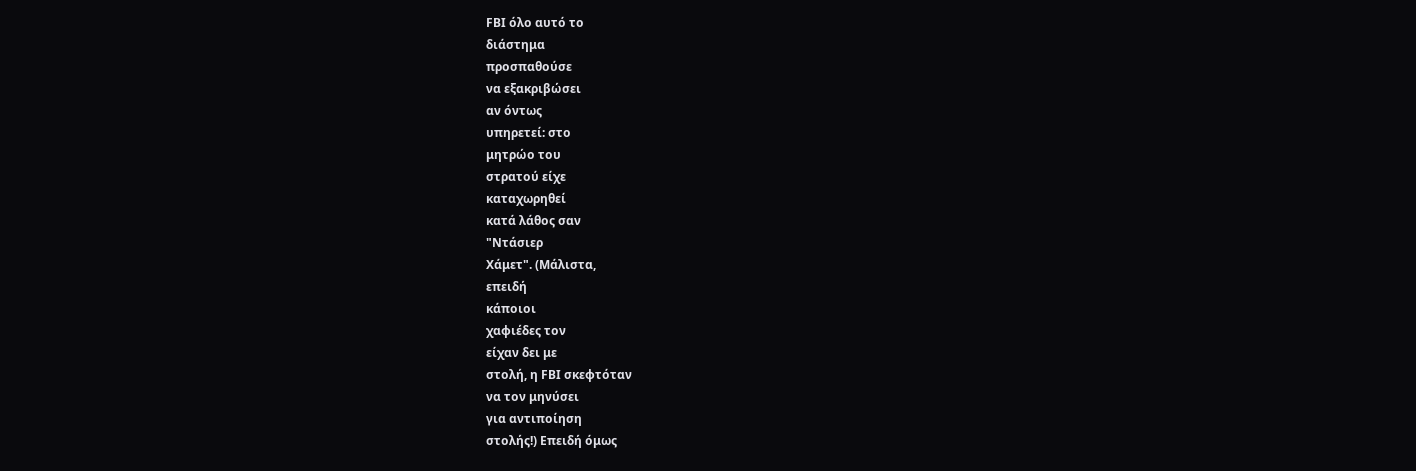FΒΙ όλο αυτό το
διάστημα
προσπαθούσε
να εξακριβώσει
αν όντως
υπηρετεί: στο
μητρώο του
στρατού είχε
καταχωρηθεί
κατά λάθος σαν
"Ντάσιερ
Χάμετ". (Μάλιστα,
επειδή
κάποιοι
χαφιέδες τον
είχαν δει με
στολή, η FΒΙ σκεφτόταν
να τον μηνύσει
για αντιποίηση
στολής!) Επειδή όμως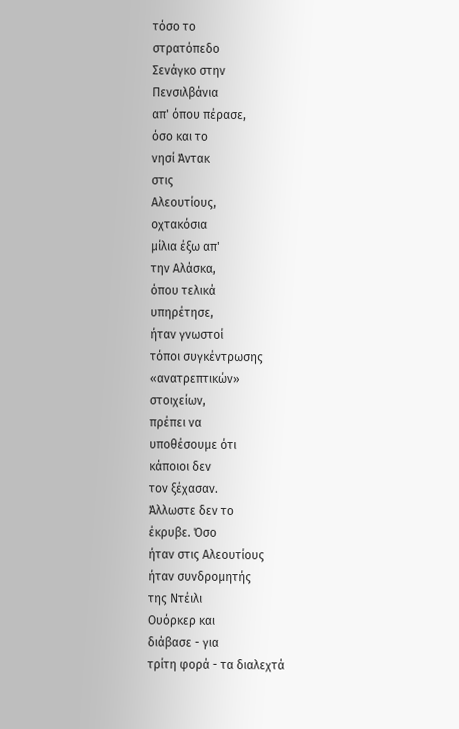τόσο το
στρατόπεδο
Σενάγκο στην
Πενσιλβάνια
απ' όπου πέρασε,
όσο και το
νησί Άντακ
στις
Αλεουτίους,
οχτακόσια
μίλια έξω απ'
την Αλάσκα,
όπου τελικά
υπηρέτησε,
ήταν γνωστοί
τόποι συγκέντρωσης
«ανατρεπτικών»
στοιχείων,
πρέπει να
υποθέσουμε ότι
κάποιοι δεν
τον ξέχασαν.
Άλλωστε δεν το
έκρυβε. Όσο
ήταν στις Αλεουτίους
ήταν συνδρομητής
της Ντέιλι
Ουόρκερ και
διάβασε - για
τρίτη φορά - τα διαλεχτά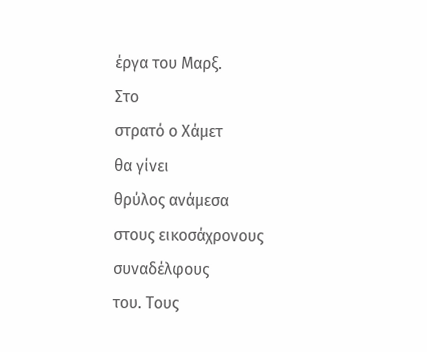έργα του Μαρξ.
Στο
στρατό ο Χάμετ
θα γίνει
θρύλος ανάμεσα
στους εικοσάχρονους
συναδέλφους
του. Τους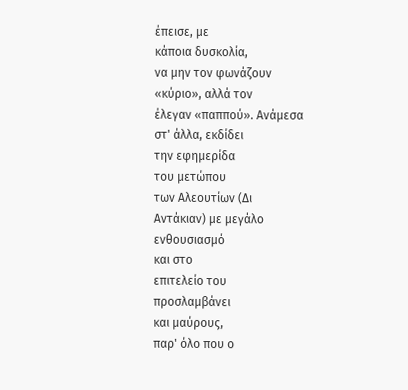έπεισε, με
κάποια δυσκολία,
να μην τον φωνάζουν
«κύριο», αλλά τον
έλεγαν «παππού». Ανάμεσα
στ' άλλα, εκδίδει
την εφημερίδα
του μετώπου
των Αλεουτίων (Δι
Αντάκιαν) με μεγάλο
ενθουσιασμό
και στο
επιτελείο του
προσλαμβάνει
και μαύρους,
παρ' όλο που ο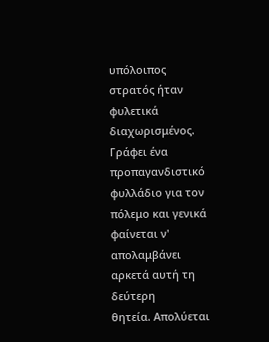υπόλοιπος
στρατός ήταν
φυλετικά
διαχωρισμένος.
Γράφει ένα
προπαγανδιστικό
φυλλάδιο για τον
πόλεμο και γενικά
φαίνεται ν'
απολαμβάνει
αρκετά αυτή τη
δεύτερη
θητεία. Απολύεται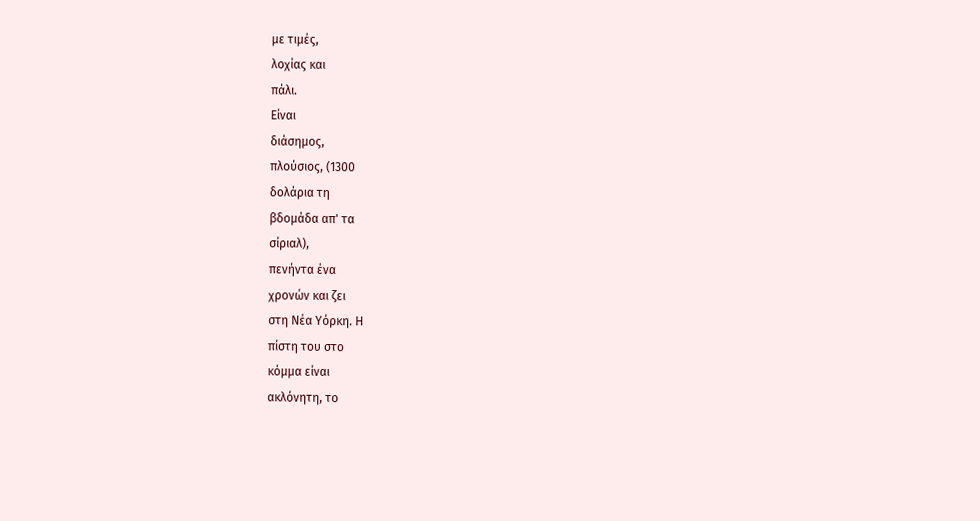με τιμές,
λοχίας και
πάλι.
Είναι
διάσημος,
πλούσιος, (1300
δολάρια τη
βδομάδα απ' τα
σίριαλ),
πενήντα ένα
χρονών και ζει
στη Νέα Υόρκη. Η
πίστη του στο
κόμμα είναι
ακλόνητη, το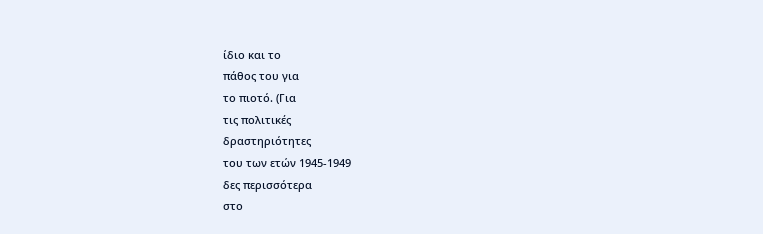ίδιο και το
πάθος του για
το πιοτό. (Για
τις πολιτικές
δραστηριότητες
του των ετών 1945-1949
δες περισσότερα
στο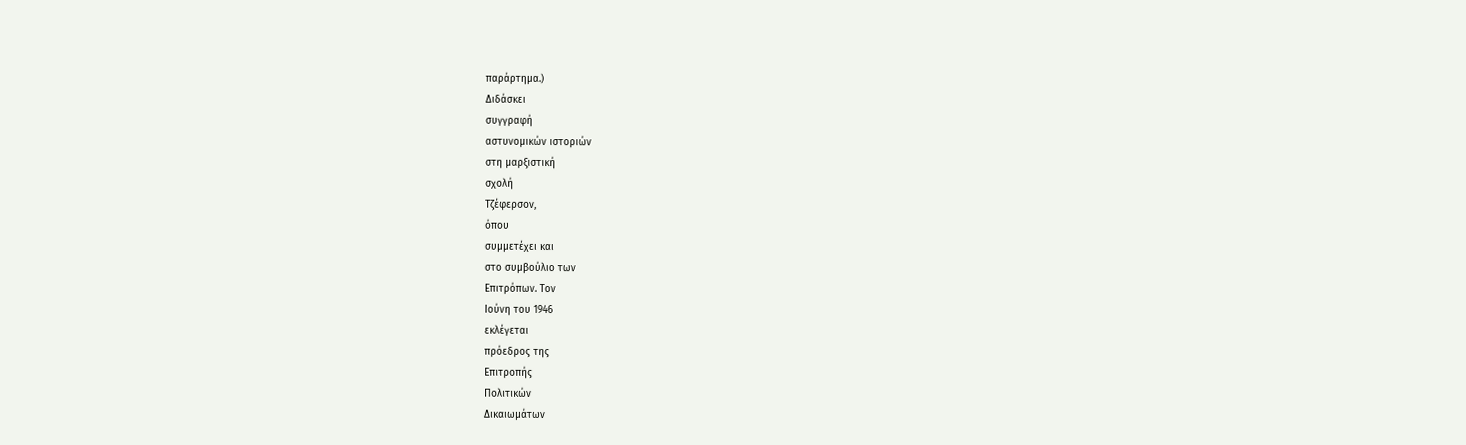παράρτημα.)
Διδάσκει
συγγραφή
αστυνομικών ιστοριών
στη μαρξιστική
σχολή
Τζέφερσον,
όπου
συμμετέχει και
στο συμβούλιο των
Επιτρόπων. Τον
Ιούνη του 1946
εκλέγεται
πρόεδρος της
Επιτροπής
Πολιτικών
Δικαιωμάτων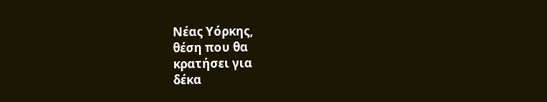Νέας Υόρκης,
θέση που θα
κρατήσει για
δέκα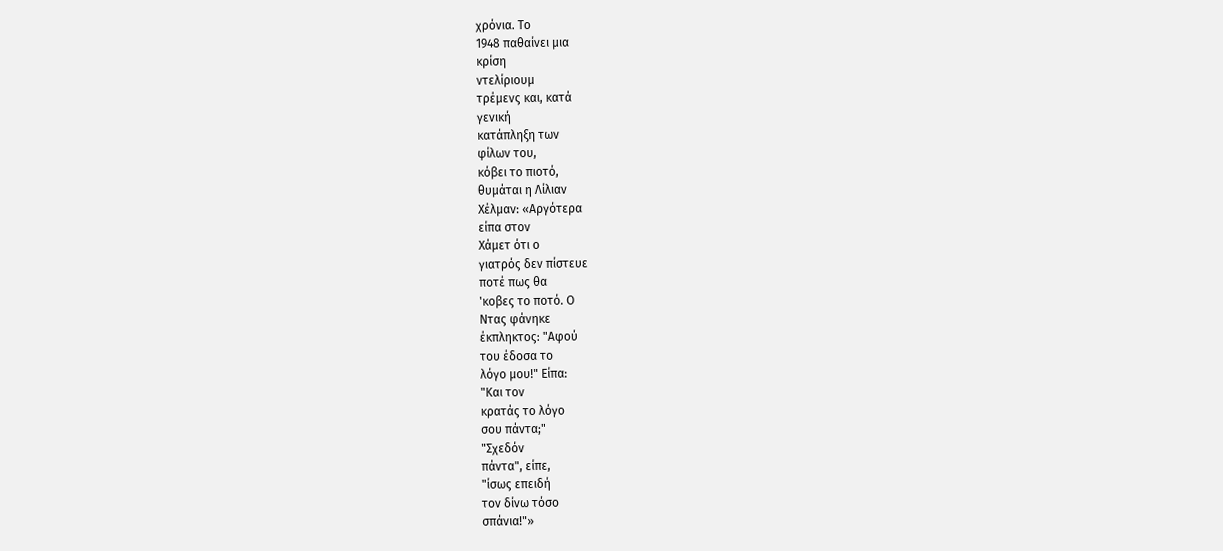χρόνια. Το
1948 παθαίνει μια
κρίση
ντελίριουμ
τρέμενς και, κατά
γενική
κατάπληξη των
φίλων του,
κόβει το πιοτό,
θυμάται η Λίλιαν
Χέλμαν: «Αργότερα
είπα στον
Χάμετ ότι ο
γιατρός δεν πίστευε
ποτέ πως θα
'κοβες το ποτό. Ο
Ντας φάνηκε
έκπληκτος: "Αφού
του έδοσα το
λόγο μου!" Είπα:
"Και τον
κρατάς το λόγο
σου πάντα;"
"Σχεδόν
πάντα", είπε,
"ίσως επειδή
τον δίνω τόσο
σπάνια!"»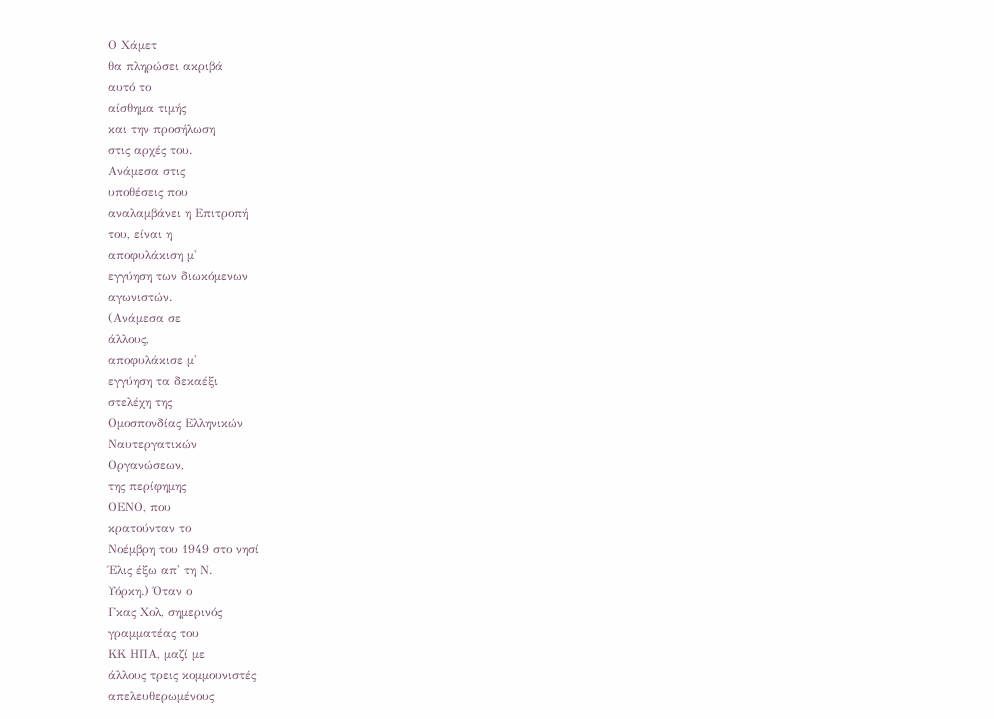Ο Χάμετ
θα πληρώσει ακριβά
αυτό το
αίσθημα τιμής
και την προσήλωση
στις αρχές του.
Ανάμεσα στις
υποθέσεις που
αναλαμβάνει η Επιτροπή
του, είναι η
αποφυλάκιση μ'
εγγύηση των διωκόμενων
αγωνιστών.
(Ανάμεσα σε
άλλους,
αποφυλάκισε μ'
εγγύηση τα δεκαέξι
στελέχη της
Ομοσπονδίας Ελληνικών
Ναυτεργατικών
Οργανώσεων,
της περίφημης
ΟΕΝΟ, που
κρατούνταν το
Νοέμβρη του 1949 στο νησί
Έλις έξω απ' τη Ν.
Υόρκη.) Όταν ο
Γκας Χολ, σημερινός
γραμματέας του
ΚΚ ΗΠΑ, μαζί με
άλλους τρεις κομμουνιστές
απελευθερωμένους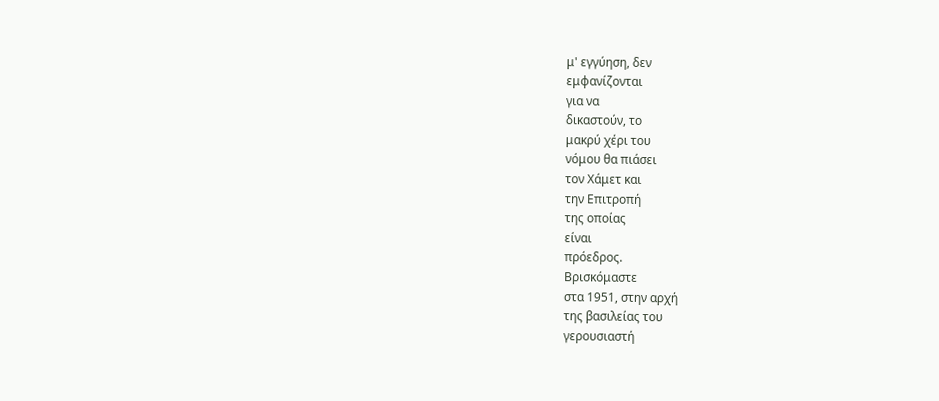μ' εγγύηση, δεν
εμφανίζονται
για να
δικαστούν, το
μακρύ χέρι του
νόμου θα πιάσει
τον Χάμετ και
την Επιτροπή
της οποίας
είναι
πρόεδρος.
Βρισκόμαστε
στα 1951, στην αρχή
της βασιλείας του
γερουσιαστή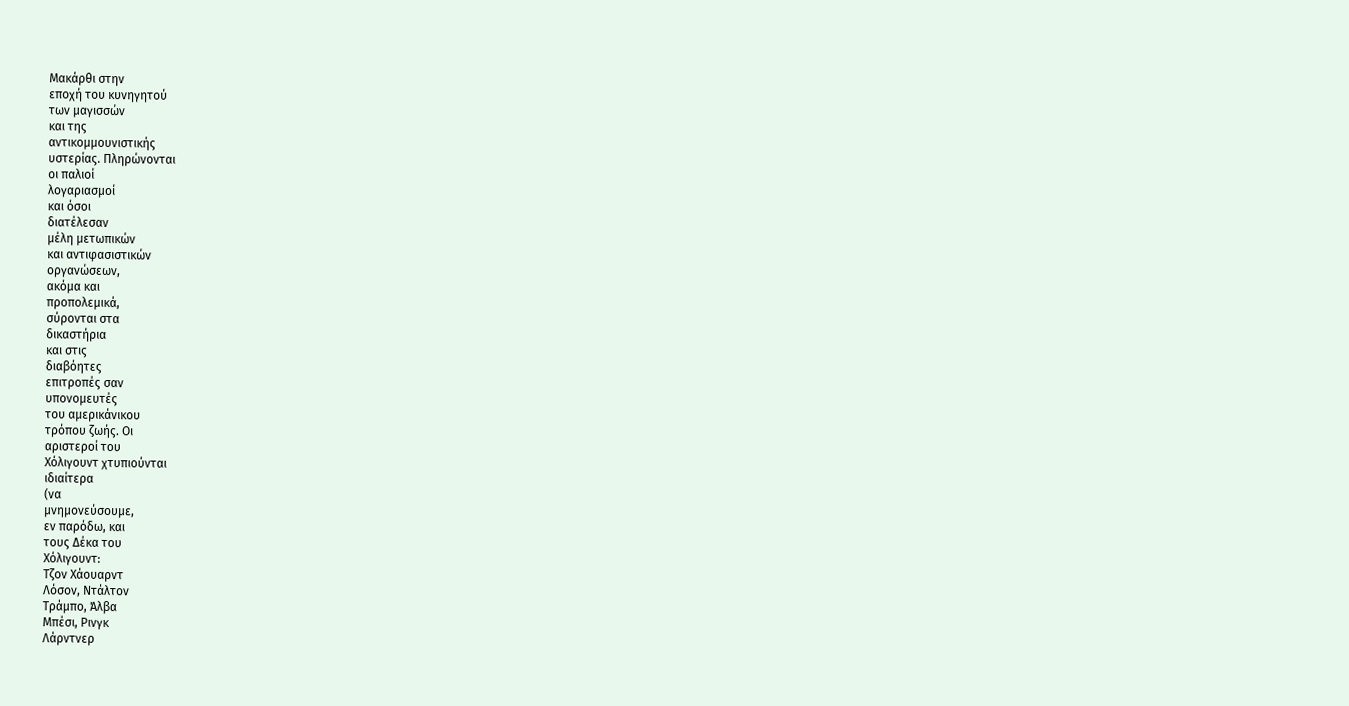Μακάρθι στην
εποχή του κυνηγητού
των μαγισσών
και της
αντικομμουνιστικής
υστερίας. Πληρώνονται
οι παλιοί
λογαριασμοί
και όσοι
διατέλεσαν
μέλη μετωπικών
και αντιφασιστικών
οργανώσεων,
ακόμα και
προπολεμικά,
σύρονται στα
δικαστήρια
και στις
διαβόητες
επιτροπές σαν
υπονομευτές
του αμερικάνικου
τρόπου ζωής. Οι
αριστεροί του
Χόλιγουντ χτυπιούνται
ιδιαίτερα
(να
μνημονεύσουμε,
εν παρόδω, και
τους Δέκα του
Χόλιγουντ:
Τζον Χάουαρντ
Λόσον, Ντάλτον
Τράμπο, Άλβα
Μπέσι, Ρινγκ
Λάρντνερ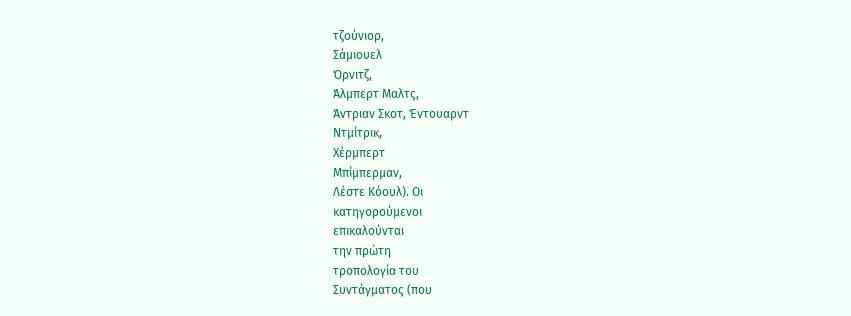τζούνιορ,
Σάμιουελ
Όρνιτζ,
Άλμπερτ Μαλτς,
Άντριαν Σκοτ, Έντουαρντ
Ντμίτρικ,
Χέρμπερτ
Μπίμπερμαν,
Λέστε Κόουλ). Οι
κατηγορούμενοι
επικαλούνται
την πρώτη
τροπολογία του
Συντάγματος (που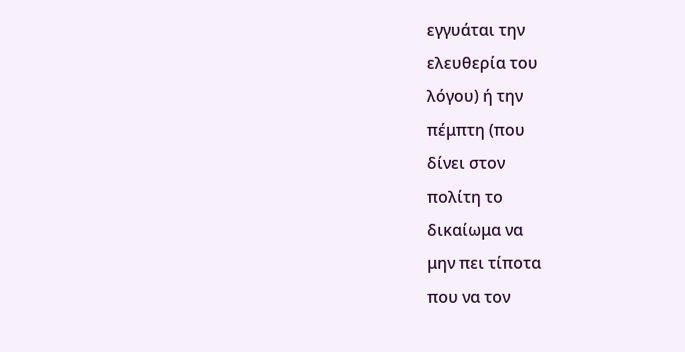εγγυάται την
ελευθερία του
λόγου) ή την
πέμπτη (που
δίνει στον
πολίτη το
δικαίωμα να
μην πει τίποτα
που να τον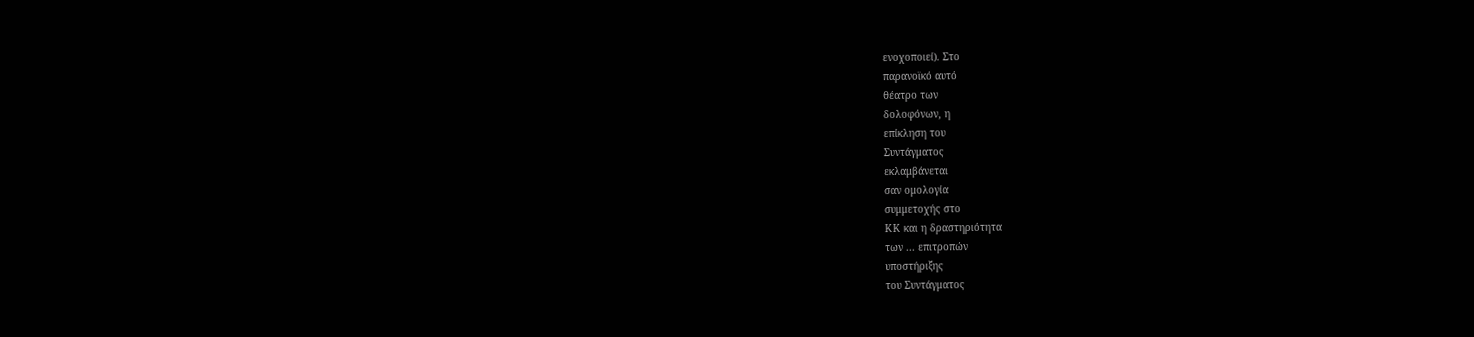ενοχοποιεί). Στο
παρανοϊκό αυτό
θέατρο των
δολοφόνων, η
επίκληση του
Συντάγματος
εκλαμβάνεται
σαν ομολογία
συμμετοχής στο
ΚΚ και η δραστηριότητα
των ... επιτροπών
υποστήριξης
του Συντάγματος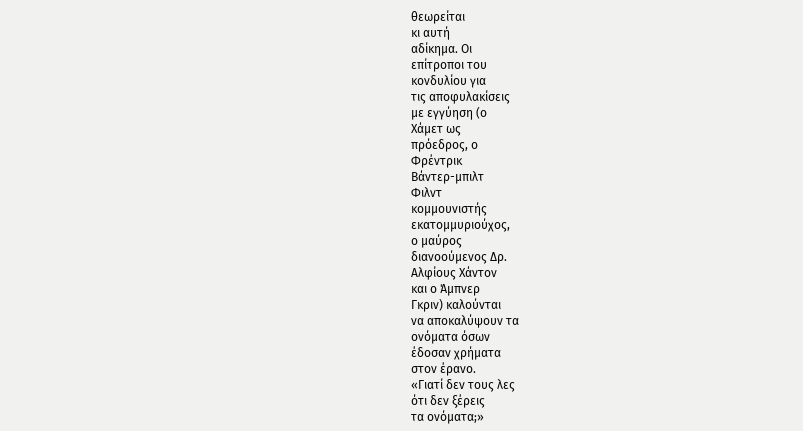θεωρείται
κι αυτή
αδίκημα. Οι
επίτροποι του
κονδυλίου για
τις αποφυλακίσεις
με εγγύηση (ο
Χάμετ ως
πρόεδρος, ο
Φρέντρικ
Βάντερ-μπιλτ
Φιλντ
κομμουνιστής
εκατομμυριούχος,
ο μαύρος
διανοούμενος Δρ.
Αλφίους Χάντον
και ο Άμπνερ
Γκριν) καλούνται
να αποκαλύψουν τα
ονόματα όσων
έδοσαν χρήματα
στον έρανο.
«Γιατί δεν τους λες
ότι δεν ξέρεις
τα ονόματα;»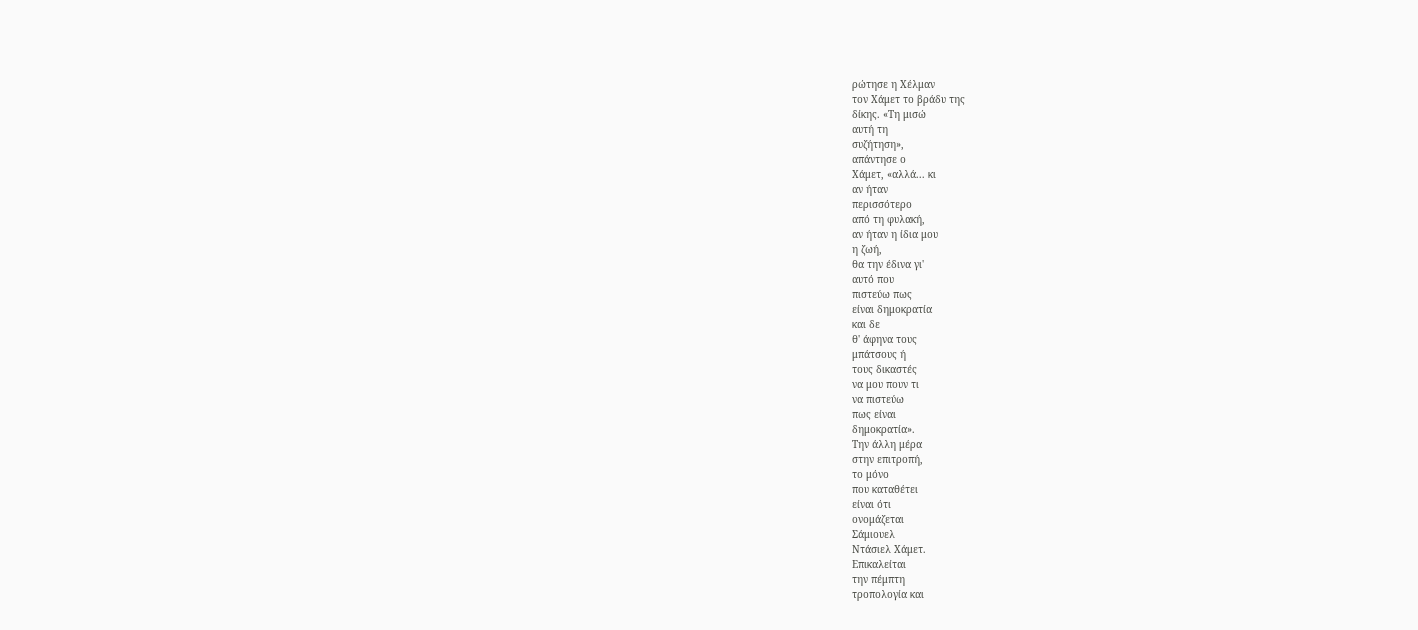ρώτησε η Χέλμαν
τον Χάμετ το βράδυ της
δίκης. «Τη μισώ
αυτή τη
συζήτηση»,
απάντησε ο
Χάμετ, «αλλά... κι
αν ήταν
περισσότερο
από τη φυλακή,
αν ήταν η ίδια μου
η ζωή,
θα την έδινα γι'
αυτό που
πιστεύω πως
είναι δημοκρατία
και δε
θ' άφηνα τους
μπάτσους ή
τους δικαστές
να μου πουν τι
να πιστεύω
πως είναι
δημοκρατία».
Την άλλη μέρα
στην επιτροπή,
το μόνο
που καταθέτει
είναι ότι
ονομάζεται
Σάμιουελ
Ντάσιελ Χάμετ.
Επικαλείται
την πέμπτη
τροπολογία και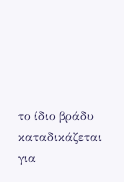το ίδιο βράδυ
καταδικάζεται για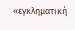«εγκληματική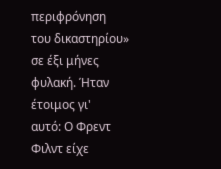περιφρόνηση
του δικαστηρίου»
σε έξι μήνες
φυλακή. Ήταν
έτοιμος γι'
αυτό: Ο Φρεντ
Φιλντ είχε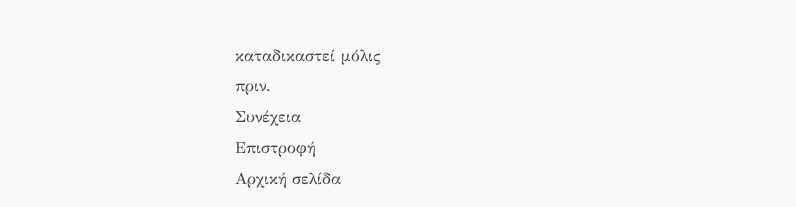καταδικαστεί μόλις
πριν.
Συνέχεια
Επιστροφή
Αρχική σελίδα